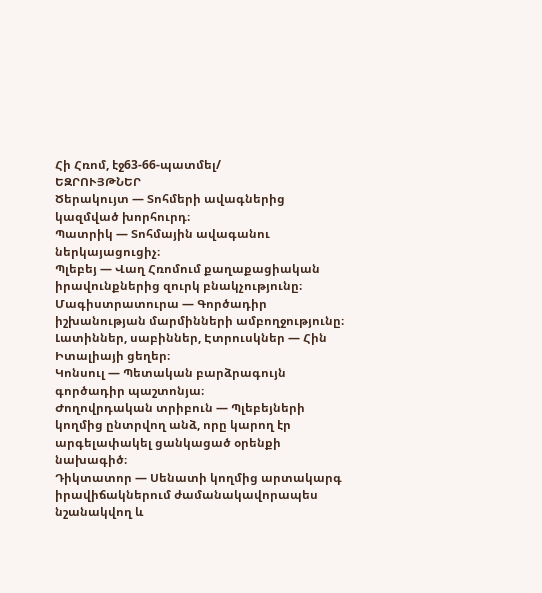Հի Հռոմ, էջ63-66-պատմել/
ԵԶՐՈՒՅԹՆԵՐ
Ծերակույտ — Տոհմերի ավագներից կազմված խորհուրդ։
Պատրիկ — Տոհմային ավագանու ներկայացուցիչ։
Պլեբեյ — Վաղ Հռոմում քաղաքացիական իրավունքներից զուրկ բնակչությունը։
Մագիստրատուրա — Գործադիր իշխանության մարմինների ամբողջությունը։
Լատիններ, սաբիններ, Էտրուսկներ — Հին Իտալիայի ցեղեր։
Կոնսուլ — Պետական բարձրագույն գործադիր պաշտոնյա։
Ժողովրդական տրիբուն — Պլեբեյների կողմից ընտրվող անձ, որը կարող էր
արգելափակել ցանկացած օրենքի նախագիծ։
Դիկտատոր — Սենատի կողմից արտակարգ իրավիճակներում ժամանակավորապես նշանակվող և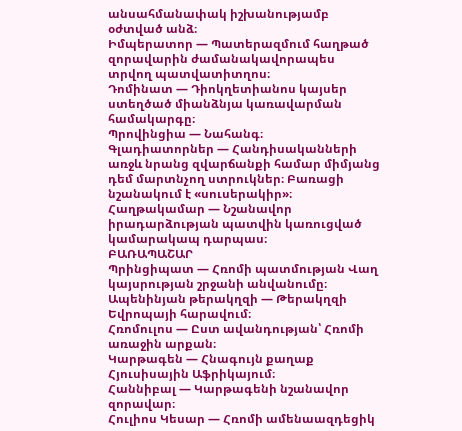անսահմանափակ իշխանությամբ օժտված անձ։
Իմպերատոր — Պատերազմում հաղթած զորավարին ժամանակավորապես
տրվող պատվատիտղոս։
Դոմինատ — Դիոկղետիանոս կայսեր ստեղծած միանձնյա կառավարման համակարգը։
Պրովինցիա — Նահանգ։
Գլադիատորներ — Հանդիսականների առջև նրանց զվարճանքի համար միմյանց դեմ մարտնչող ստրուկներ։ Բառացի նշանակում է «սուսերակիր»։
Հաղթակամար — Նշանավոր իրադարձության պատվին կառուցված կամարակապ դարպաս։
ԲԱՌԱՊԱՇԱՐ
Պրինցիպատ — Հռոմի պատմության Վաղ կայսրության շրջանի անվանումը։
Ապենինյան թերակղզի — Թերակղզի Եվրոպայի հարավում։
Հռոմուլոս — Ըստ ավանդության՝ Հռոմի առաջին արքան։
Կարթագեն — Հնագույն քաղաք Հյուսիսային Աֆրիկայում։
Հաննիբալ — Կարթագենի նշանավոր զորավար։
Հուլիոս Կեսար — Հռոմի ամենաազդեցիկ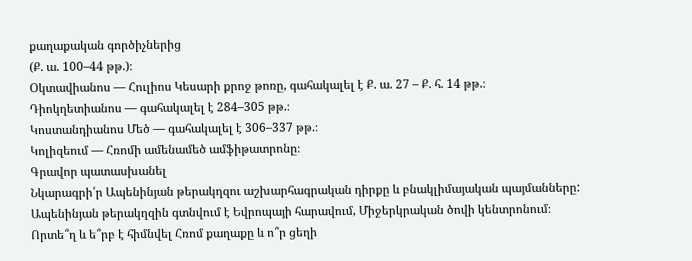քաղաքական գործիչներից
(Ք. ա. 100–44 թթ.)։
Օկտավիանոս — Հուլիոս Կեսարի քրոջ թոռը, գահակալել է Ք. ա. 27 – Ք. հ. 14 թթ.։
Դիոկղետիանոս — գահակալել է 284–305 թթ.։
Կոստանդիանոս Մեծ — գահակալել է 306–337 թթ.։
Կոլիզեում — Հռոմի ամենամեծ ամֆիթատրոնը։
Գրավոր պատասխանել
Նկարագրի՛ր Ապենինյան թերակղզու աշխարհագրական դիրքը և բնակլիմայական պայմանները:
Ապենինյան թերակղզին գտնվում է Եվրոպայի հարավում, Միջերկրական ծովի կենտրոնում։
Որտե՞ղ և ե՞րբ է հիմնվել Հռոմ քաղաքը և ո՞ր ցեղի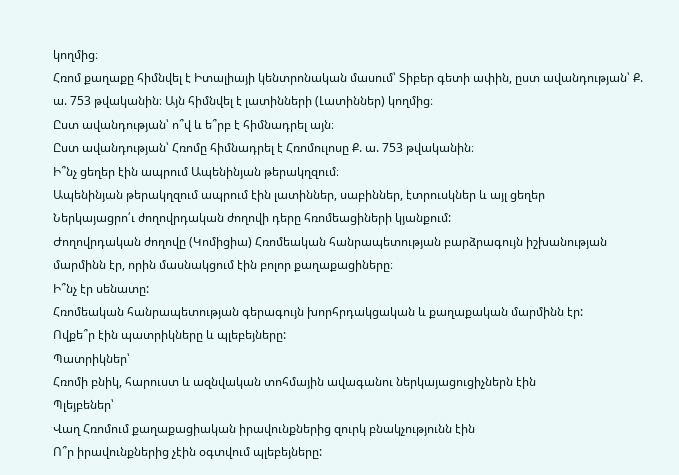կողմից։
Հռոմ քաղաքը հիմնվել է Իտալիայի կենտրոնական մասում՝ Տիբեր գետի ափին, ըստ ավանդության՝ Ք. ա. 753 թվականին։ Այն հիմնվել է լատինների (Լատիններ) կողմից։
Ըստ ավանդության՝ ո՞վ և ե՞րբ է հիմնադրել այն։
Ըստ ավանդության՝ Հռոմը հիմնադրել է Հռոմուլոսը Ք. ա. 753 թվականին։
Ի՞նչ ցեղեր էին ապրում Ապենինյան թերակղզում։
Ապենինյան թերակղզում ապրում էին լատիններ, սաբիններ, էտրուսկներ և այլ ցեղեր
Ներկայացրո՛ւ ժողովրդական ժողովի դերը հռոմեացիների կյանքում:
Ժողովրդական ժողովը (Կոմիցիա) Հռոմեական հանրապետության բարձրագույն իշխանության մարմինն էր, որին մասնակցում էին բոլոր քաղաքացիները։
Ի՞նչ էր սենատը:
Հռոմեական հանրապետության գերագույն խորհրդակցական և քաղաքական մարմինն էր:
Ովքե՞ր էին պատրիկները և պլեբեյները:
Պատրիկներ՝
Հռոմի բնիկ, հարուստ և ազնվական տոհմային ավագանու ներկայացուցիչներն էին
Պլեյբեներ՝
Վաղ Հռոմում քաղաքացիական իրավունքներից զուրկ բնակչությունն էին
Ո՞ր իրավունքներից չէին օգտվում պլեբեյները: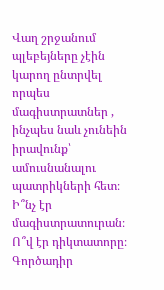Վաղ շրջանում պլեբեյները չէին կարող ընտրվել որպես մագիստրատներ , ինչպես նաև չունեին իրավունք՝ ամուսնանալու պատրիկների հետ։
Ի՞նչ էր մագիստրատուրան։ Ո՞վ էր դիկտատորը։
Գործադիր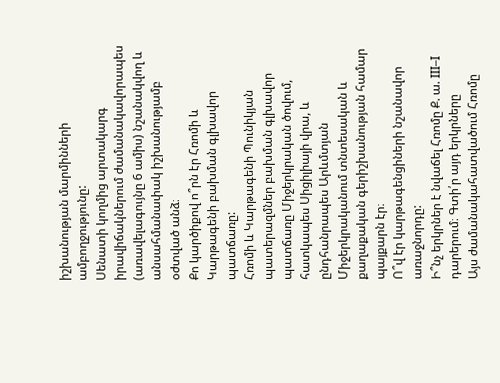իշխանության մարմինների ամբողջությունը:
Սենատի կողմից արտակարգ իրավիճակներում ժամանակավորապես (առավելագույնը 6 ամիս) նշանակվող և անսահմանափակ իշխանությամբ օժտված անձ։
Քո կարծիքով ո՞րն էր Հռոմի և Կարթագենի բախման գլխավոր
պատճառը:
Հռոմի և Կարթագենի Պունիկյան պատերազմներ բախման գլխավոր պատճառը Միջերկրական ծովում, հատկապես Սիցիլիայի վրա, և ընդհանրապես Արևմտյան Միջերկրականում տնտեսական և քաղաքական գերիշխանության համար պայքարն էր։
Ո՞վ էր կարթագենցիների նշանավոր առաջնորդը:
Ի՞նչ երկրներ է նվաճել Հռոմը Ք. ա. III–I դարերում։ Գտի՛ր այդ երկրները
Այս ժամանակահատվածում Հռոմը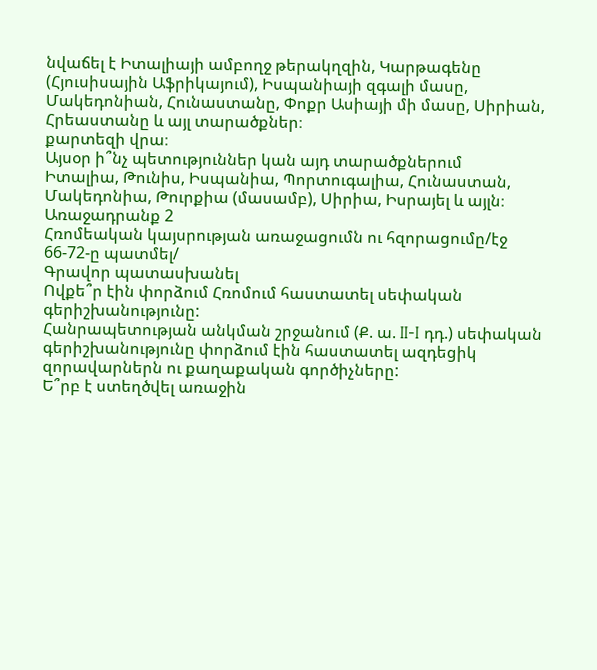նվաճել է Իտալիայի ամբողջ թերակղզին, Կարթագենը (Հյուսիսային Աֆրիկայում), Իսպանիայի զգալի մասը, Մակեդոնիան, Հունաստանը, Փոքր Ասիայի մի մասը, Սիրիան, Հրեաստանը և այլ տարածքներ։
քարտեզի վրա։
Այսօր ի՞նչ պետություններ կան այդ տարածքներում
Իտալիա, Թունիս, Իսպանիա, Պորտուգալիա, Հունաստան, Մակեդոնիա, Թուրքիա (մասամբ), Սիրիա, Իսրայել և այլն։
Առաջադրանք 2
Հռոմեական կայսրության առաջացումն ու հզորացումը/էջ 66-72-ը պատմել/
Գրավոր պատասխանել
Ովքե՞ր էին փորձում Հռոմում հաստատել սեփական
գերիշխանությունը:
Հանրապետության անկման շրջանում (Ք. ա. II-I դդ.) սեփական գերիշխանությունը փորձում էին հաստատել ազդեցիկ զորավարներն ու քաղաքական գործիչները:
Ե՞րբ է ստեղծվել առաջին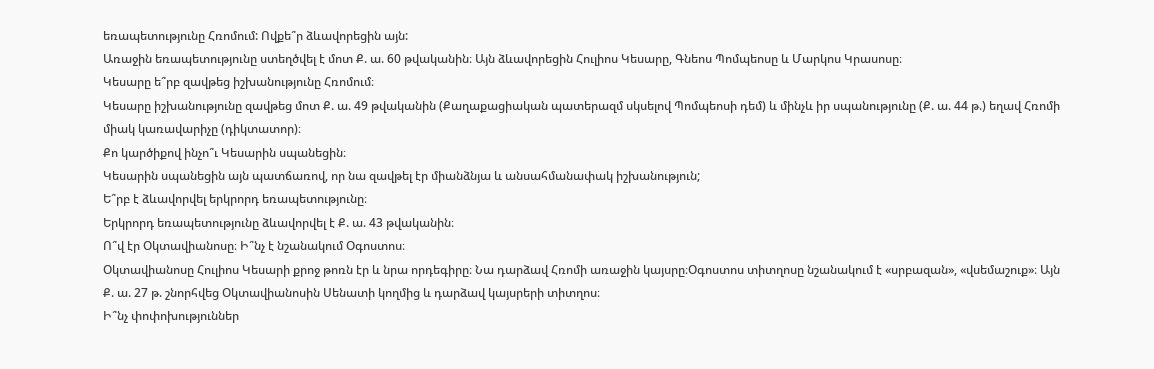եռապետությունը Հռոմում: Ովքե՞ր ձևավորեցին այն:
Առաջին եռապետությունը ստեղծվել է մոտ Ք. ա. 60 թվականին։ Այն ձևավորեցին Հուլիոս Կեսարը, Գնեոս Պոմպեոսը և Մարկոս Կրասոսը։
Կեսարը ե՞րբ զավթեց իշխանությունը Հռոմում։
Կեսարը իշխանությունը զավթեց մոտ Ք. ա. 49 թվականին (Քաղաքացիական պատերազմ սկսելով Պոմպեոսի դեմ) և մինչև իր սպանությունը (Ք. ա. 44 թ.) եղավ Հռոմի միակ կառավարիչը (դիկտատոր)։
Քո կարծիքով ինչո՞ւ Կեսարին սպանեցին։
Կեսարին սպանեցին այն պատճառով, որ նա զավթել էր միանձնյա և անսահմանափակ իշխանություն;
Ե՞րբ է ձևավորվել երկրորդ եռապետությունը։
Երկրորդ եռապետությունը ձևավորվել է Ք. ա. 43 թվականին։
Ո՞վ էր Օկտավիանոսը։ Ի՞նչ է նշանակում Օգոստոս։
Օկտավիանոսը Հուլիոս Կեսարի քրոջ թոռն էր և նրա որդեգիրը։ Նա դարձավ Հռոմի առաջին կայսրը։Օգոստոս տիտղոսը նշանակում է «սրբազան», «վսեմաշուք»։ Այն Ք. ա. 27 թ. շնորհվեց Օկտավիանոսին Սենատի կողմից և դարձավ կայսրերի տիտղոս։
Ի՞նչ փոփոխություններ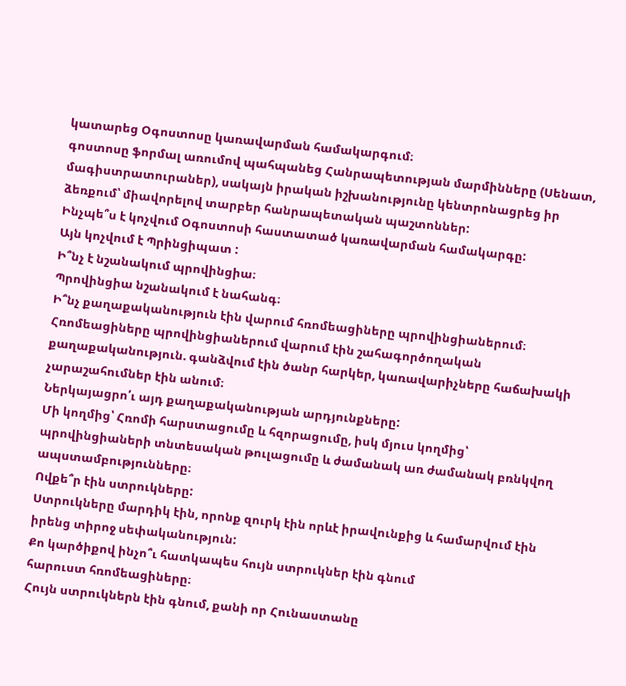կատարեց Օգոստոսը կառավարման համակարգում։
գոստոսը ֆորմալ առումով պահպանեց Հանրապետության մարմինները (Սենատ, մագիստրատուրաներ), սակայն իրական իշխանությունը կենտրոնացրեց իր ձեռքում՝ միավորելով տարբեր հանրապետական պաշտոններ:
Ինչպե՞ս է կոչվում Օգոստոսի հաստատած կառավարման համակարգը:
Այն կոչվում է Պրինցիպատ :
Ի՞նչ է նշանակում պրովինցիա։
Պրովինցիա նշանակում է նահանգ։
Ի՞նչ քաղաքականություն էին վարում հռոմեացիները պրովինցիաներում։
Հռոմեացիները պրովինցիաներում վարում էին շահագործողական քաղաքականություն. գանձվում էին ծանր հարկեր, կառավարիչները հաճախակի չարաշահումներ էին անում։
Ներկայացրո՛ւ այդ քաղաքականության արդյունքները:
Մի կողմից՝ Հռոմի հարստացումը և հզորացումը, իսկ մյուս կողմից՝ պրովինցիաների տնտեսական թուլացումը և ժամանակ առ ժամանակ բռնկվող ապստամբությունները։
Ովքե՞ր էին ստրուկները:
Ստրուկները մարդիկ էին, որոնք զուրկ էին որևէ իրավունքից և համարվում էին իրենց տիրոջ սեփականություն:
Քո կարծիքով ինչո՞ւ հատկապես հույն ստրուկներ էին գնում
հարուստ հռոմեացիները։
Հույն ստրուկներն էին գնում, քանի որ Հունաստանը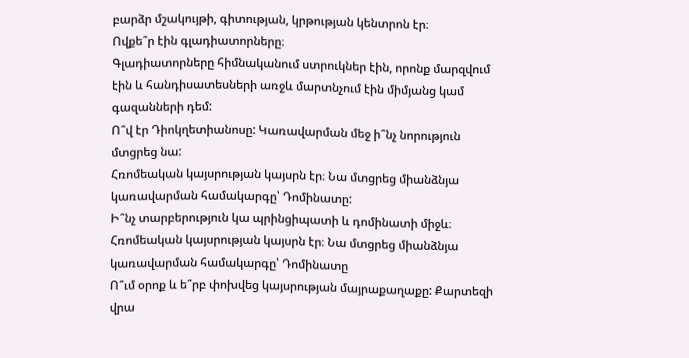բարձր մշակույթի, գիտության, կրթության կենտրոն էր։
Ովքե՞ր էին գլադիատորները։
Գլադիատորները հիմնականում ստրուկներ էին, որոնք մարզվում էին և հանդիսատեսների առջև մարտնչում էին միմյանց կամ գազանների դեմ:
Ո՞վ էր Դիոկղետիանոսը: Կառավարման մեջ ի՞նչ նորություն մտցրեց նա:
Հռոմեական կայսրության կայսրն էր։ Նա մտցրեց միանձնյա կառավարման համակարգը՝ Դոմինատը:
Ի՞նչ տարբերություն կա պրինցիպատի և դոմինատի միջև։
Հռոմեական կայսրության կայսրն էր։ Նա մտցրեց միանձնյա կառավարման համակարգը՝ Դոմինատը
Ո՞ւմ օրոք և ե՞րբ փոխվեց կայսրության մայրաքաղաքը: Քարտեզի վրա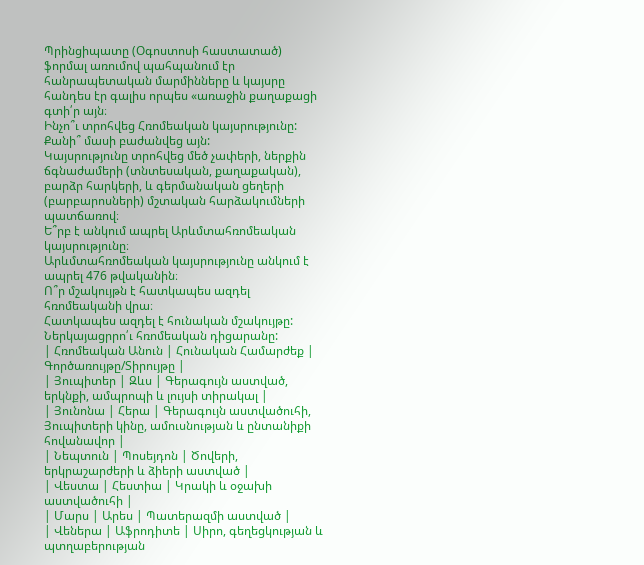Պրինցիպատը (Օգոստոսի հաստատած) ֆորմալ առումով պահպանում էր հանրապետական մարմինները և կայսրը հանդես էր գալիս որպես «առաջին քաղաքացի
գտի՛ր այն։
Ինչո՞ւ տրոհվեց Հռոմեական կայսրությունը: Քանի՞ մասի բաժանվեց այն:
Կայսրությունը տրոհվեց մեծ չափերի, ներքին ճգնաժամերի (տնտեսական, քաղաքական), բարձր հարկերի, և գերմանական ցեղերի (բարբարոսների) մշտական հարձակումների պատճառով։
Ե՞րբ է անկում ապրել Արևմտահռոմեական կայսրությունը։
Արևմտահռոմեական կայսրությունը անկում է ապրել 476 թվականին։
Ո՞ր մշակույթն է հատկապես ազդել հռոմեականի վրա։
Հատկապես ազդել է հունական մշակույթը:
Ներկայացրրո՛ւ հռոմեական դիցարանը:
| Հռոմեական Անուն | Հունական Համարժեք | Գործառույթը/Տիրույթը |
| Յուպիտեր | Զևս | Գերագույն աստված, երկնքի, ամպրոպի և լույսի տիրակալ |
| Յունոնա | Հերա | Գերագույն աստվածուհի, Յուպիտերի կինը, ամուսնության և ընտանիքի հովանավոր |
| Նեպտուն | Պոսեյդոն | Ծովերի, երկրաշարժերի և ձիերի աստված |
| Վեստա | Հեստիա | Կրակի և օջախի աստվածուհի |
| Մարս | Արես | Պատերազմի աստված |
| Վեներա | Աֆրոդիտե | Սիրո, գեղեցկության և պտղաբերության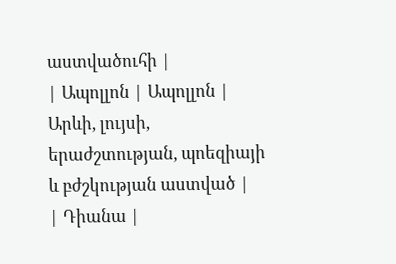աստվածուհի |
| Ապոլլոն | Ապոլլոն | Արևի, լույսի, երաժշտության, պոեզիայի և բժշկության աստված |
| Դիանա |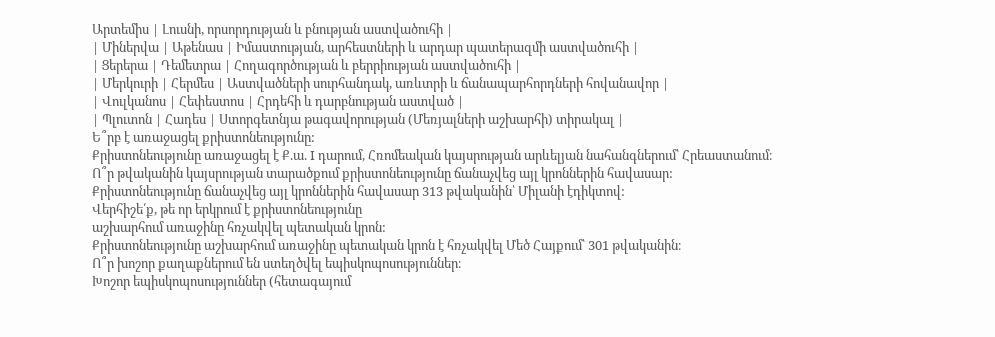Արտեմիս | Լուսնի, որսորդության և բնության աստվածուհի |
| Միներվա | Աթենաս | Իմաստության, արհեստների և արդար պատերազմի աստվածուհի |
| Ցերերա | Դեմետրա | Հողագործության և բերրիության աստվածուհի |
| Մերկուրի | Հերմես | Աստվածների սուրհանդակ, առևտրի և ճանապարհորդների հովանավոր |
| Վուլկանոս | Հեփեստոս | Հրդեհի և դարբնության աստված |
| Պլուտոն | Հադես | Ստորգետնյա թագավորության (Մեռյալների աշխարհի) տիրակալ |
Ե՞րբ է առաջացել քրիստոնեությունը:
Քրիստոնեությունը առաջացել է Ք.ա. I դարում, Հռոմեական կայսրության արևելյան նահանգներում՝ Հրեաստանում։
Ո՞ր թվականին կայսրության տարածքում քրիստոնեությունը ճանաչվեց այլ կրոններին հավասար:
Քրիստոնեությունը ճանաչվեց այլ կրոններին հավասար 313 թվականին՝ Միլանի էդիկտով:
Վերհիշե՛ք, թե որ երկրում է քրիստոնեությունը
աշխարհում առաջինը հռչակվել պետական կրոն:
Քրիստոնեությունը աշխարհում առաջինը պետական կրոն է հռչակվել Մեծ Հայքում՝ 301 թվականին։
Ո՞ր խոշոր քաղաքներում են ստեղծվել եպիսկոպոսություններ։
Խոշոր եպիսկոպոսություններ (հետագայում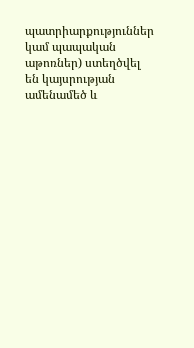պատրիարքություններ կամ պապական աթոռներ) ստեղծվել են կայսրության ամենամեծ և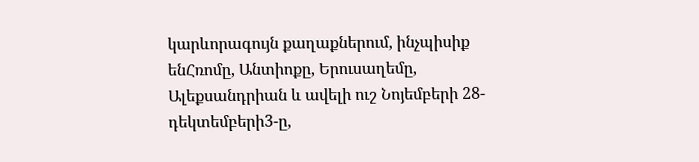կարևորագույն քաղաքներում, ինչպիսիք ենՀռոմը, Անտիոքը, Երուսաղեմը, Ալեքսանդրիան և ավելի ուշ Նոյեմբերի 28-դեկտեմբերի3-ը,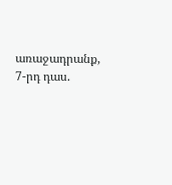առաջադրանք, 7-րդ դաս.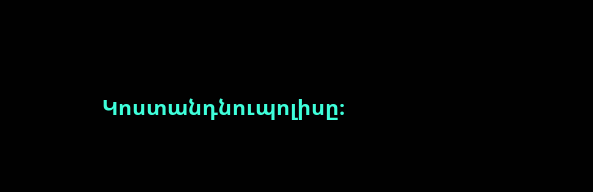Կոստանդնուպոլիսը։